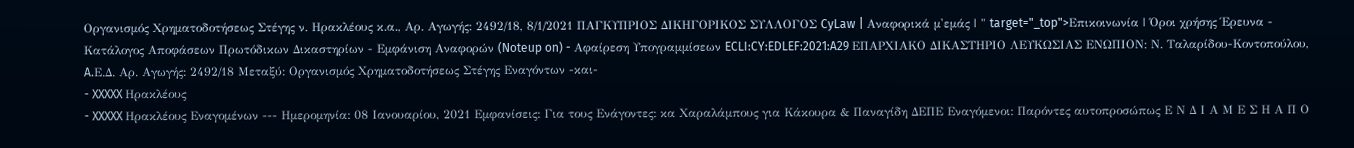Oργανισμός Χρηματοδοτήσεως Στέγης ν. Ηρακλέους κ.α., Αρ. Αγωγής: 2492/18, 8/1/2021 ΠΑΓΚΥΠΡΙΟΣ ΔΙΚΗΓΟΡΙΚΟΣ ΣΥΛΛΟΓΟΣ CyLaw | Αναφορικά μ'εμάς | " target="_top">Επικοινωνία | Όροι χρήσης Έρευνα - Κατάλογος Αποφάσεων Πρωτόδικων Δικαστηρίων - Εμφάνιση Αναφορών (Noteup on) - Αφαίρεση Υπογραμμίσεων ECLI:CY:EDLEF:2021:A29 ΕΠΑΡΧΙΑΚΟ ΔΙΚΑΣΤΗΡΙΟ ΛΕΥΚΩΣΙΑΣ ΕΝΩΠΙΟΝ: Ν. Ταλαρίδου-Κοντοπούλου, A.Ε.Δ. Αρ. Αγωγής: 2492/18 Μεταξύ: Oργανισμός Χρηματοδοτήσεως Στέγης Εναγόντων -και-
- XXXXX Ηρακλέους
- XXXXX Ηρακλέους Εναγομένων --- Ημερομηνία: 08 Ιανουαρίου, 2021 Εμφανίσεις: Για τους Ενάγοντες: κα Χαραλάμπους για Κάκουρα & Παναγίδη ΔΕΠΕ Εναγόμενοι: Παρόντες αυτοπροσώπως Ε Ν Δ Ι Α Μ Ε Σ Η Α Π Ο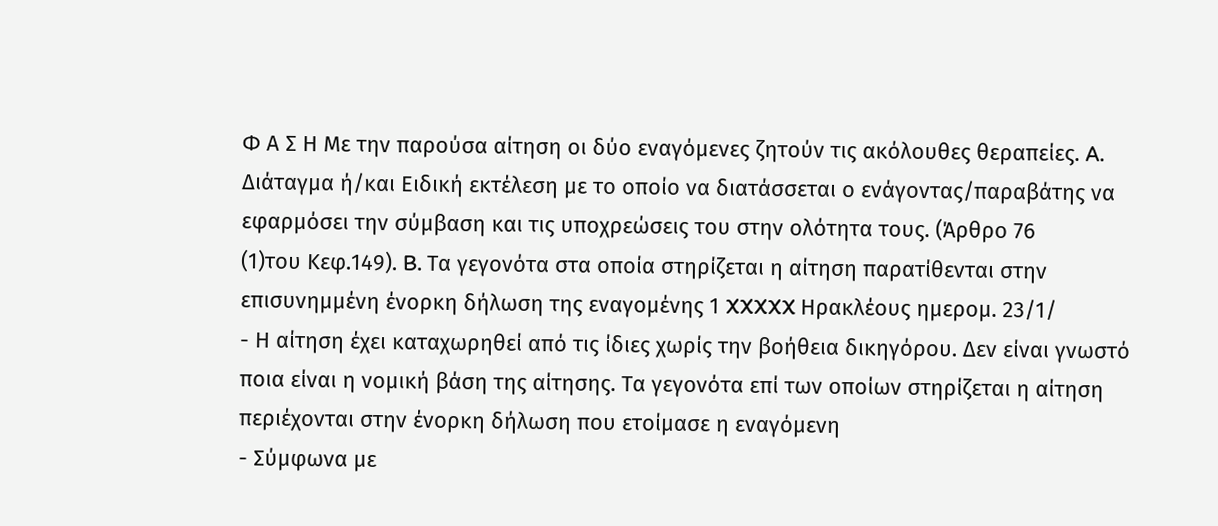Φ Α Σ Η Με την παρούσα αίτηση οι δύο εναγόμενες ζητούν τις ακόλουθες θεραπείες. A. Διάταγμα ή/και Ειδική εκτέλεση με το οποίο να διατάσσεται ο ενάγοντας/παραβάτης να εφαρμόσει την σύμβαση και τις υποχρεώσεις του στην ολότητα τους. (Άρθρο 76
(1)του Κεφ.149). B. Τα γεγονότα στα οποία στηρίζεται η αίτηση παρατίθενται στην επισυνημμένη ένορκη δήλωση της εναγομένης 1 XXXXX Ηρακλέους ημερομ. 23/1/
- Η αίτηση έχει καταχωρηθεί από τις ίδιες χωρίς την βοήθεια δικηγόρου. Δεν είναι γνωστό ποια είναι η νομική βάση της αίτησης. Τα γεγονότα επί των οποίων στηρίζεται η αίτηση περιέχονται στην ένορκη δήλωση που ετοίμασε η εναγόμενη
- Σύμφωνα με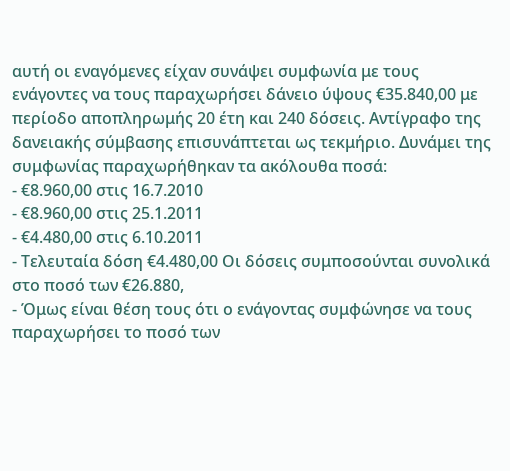αυτή οι εναγόμενες είχαν συνάψει συμφωνία με τους ενάγοντες να τους παραχωρήσει δάνειο ύψους €35.840,00 με περίοδο αποπληρωμής 20 έτη και 240 δόσεις. Αντίγραφο της δανειακής σύμβασης επισυνάπτεται ως τεκμήριο. Δυνάμει της συμφωνίας παραχωρήθηκαν τα ακόλουθα ποσά:
- €8.960,00 στις 16.7.2010
- €8.960,00 στις 25.1.2011
- €4.480,00 στις 6.10.2011
- Τελευταία δόση €4.480,00 Οι δόσεις συμποσούνται συνολικά στο ποσό των €26.880,
- Όμως είναι θέση τους ότι ο ενάγοντας συμφώνησε να τους παραχωρήσει το ποσό των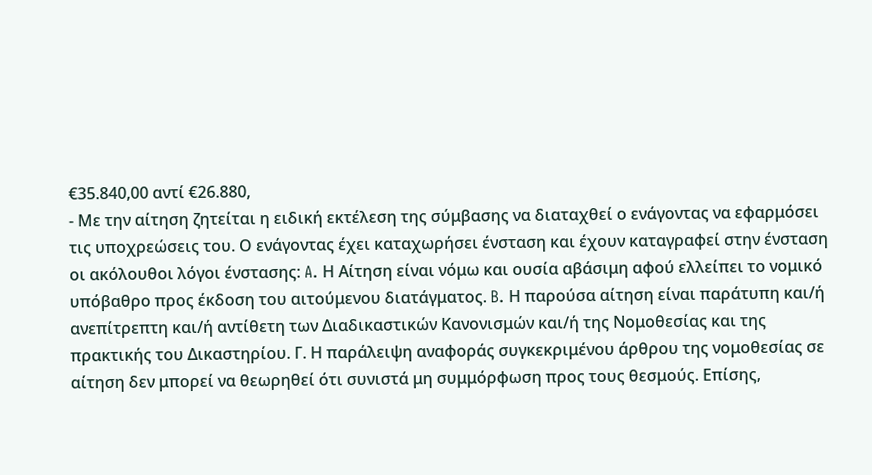€35.840,00 αντί €26.880,
- Με την αίτηση ζητείται η ειδική εκτέλεση της σύμβασης να διαταχθεί ο ενάγοντας να εφαρμόσει τις υποχρεώσεις του. Ο ενάγοντας έχει καταχωρήσει ένσταση και έχουν καταγραφεί στην ένσταση οι ακόλουθοι λόγοι ένστασης: A. Η Αίτηση είναι νόμω και ουσία αβάσιμη αφού ελλείπει το νομικό υπόβαθρο προς έκδοση του αιτούμενου διατάγματος. B. Η παρούσα αίτηση είναι παράτυπη και/ή ανεπίτρεπτη και/ή αντίθετη των Διαδικαστικών Κανονισμών και/ή της Νομοθεσίας και της πρακτικής του Δικαστηρίου. Γ. Η παράλειψη αναφοράς συγκεκριμένου άρθρου της νομοθεσίας σε αίτηση δεν μπορεί να θεωρηθεί ότι συνιστά μη συμμόρφωση προς τους θεσμούς. Επίσης,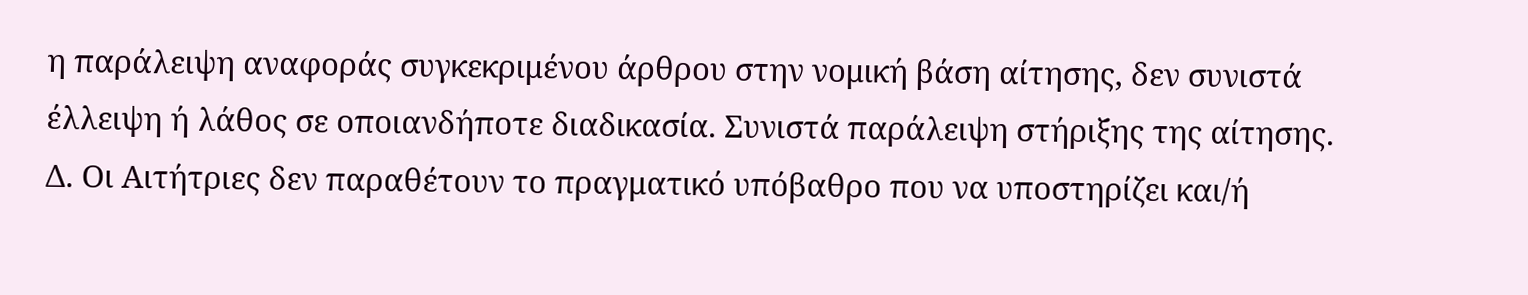η παράλειψη αναφοράς συγκεκριμένου άρθρου στην νομική βάση αίτησης, δεν συνιστά έλλειψη ή λάθος σε οποιανδήποτε διαδικασία. Συνιστά παράλειψη στήριξης της αίτησης. Δ. Οι Αιτήτριες δεν παραθέτουν το πραγματικό υπόβαθρο που να υποστηρίζει και/ή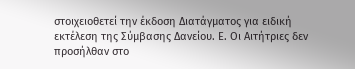στοιχειοθετεί την έκδοση Διατάγματος για ειδική εκτέλεση της Σύμβασης Δανείου. Ε. Οι Αιτήτριες δεν προσήλθαν στο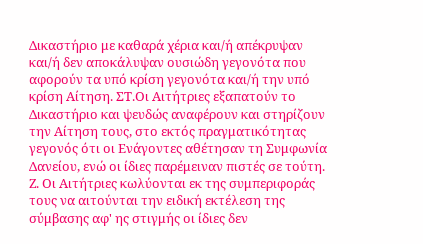Δικαστήριο με καθαρά χέρια και/ή απέκρυψαν και/ή δεν αποκάλυψαν ουσιώδη γεγονότα που αφορούν τα υπό κρίση γεγονότα και/ή την υπό κρίση Αίτηση. ΣΤ.Οι Αιτήτριες εξαπατούν το Δικαστήριο και ψευδώς αναφέρουν και στηρίζουν την Αίτηση τους, στο εκτός πραγματικότητας γεγονός ότι οι Ενάγοντες αθέτησαν τη Συμφωνία Δανείου, ενώ οι ίδιες παρέμειναν πιστές σε τούτη. Ζ. Οι Αιτήτριες κωλύονται εκ της συμπεριφοράς τους να αιτούνται την ειδική εκτέλεση της σύμβασης αφ' ης στιγμής οι ίδιες δεν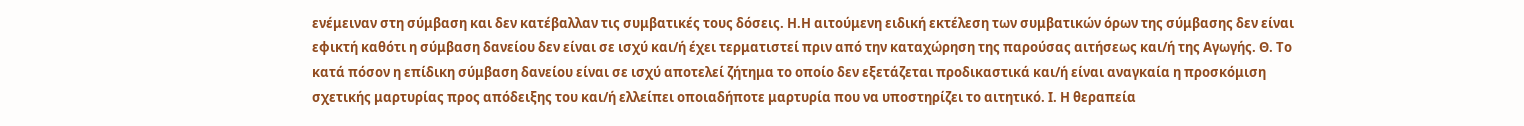ενέμειναν στη σύμβαση και δεν κατέβαλλαν τις συμβατικές τους δόσεις. Η.Η αιτούμενη ειδική εκτέλεση των συμβατικών όρων της σύμβασης δεν είναι εφικτή καθότι η σύμβαση δανείου δεν είναι σε ισχύ και/ή έχει τερματιστεί πριν από την καταχώρηση της παρούσας αιτήσεως και/ή της Αγωγής. Θ. Το κατά πόσον η επίδικη σύμβαση δανείου είναι σε ισχύ αποτελεί ζήτημα το οποίο δεν εξετάζεται προδικαστικά και/ή είναι αναγκαία η προσκόμιση σχετικής μαρτυρίας προς απόδειξης του και/ή ελλείπει οποιαδήποτε μαρτυρία που να υποστηρίζει το αιτητικό. Ι. Η θεραπεία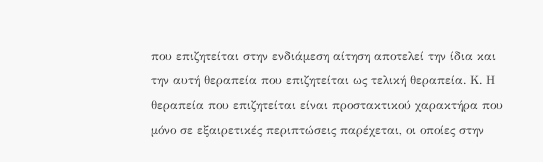που επιζητείται στην ενδιάμεση αίτηση αποτελεί την ίδια και την αυτή θεραπεία που επιζητείται ως τελική θεραπεία. Κ. Η θεραπεία που επιζητείται είναι προστακτικού χαρακτήρα που μόνο σε εξαιρετικές περιπτώσεις παρέχεται, οι οποίες στην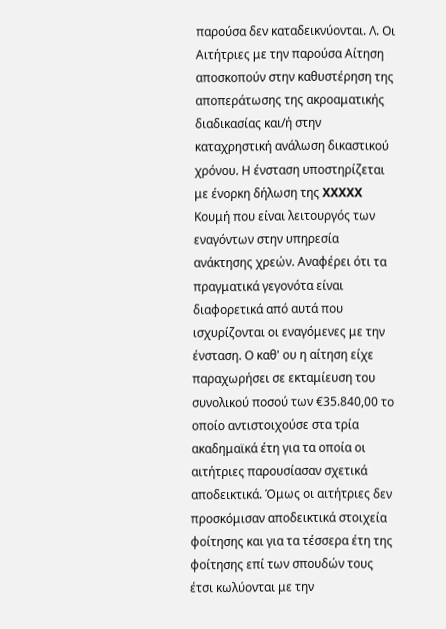παρούσα δεν καταδεικνύονται. Λ. Οι Αιτήτριες με την παρούσα Αίτηση αποσκοπούν στην καθυστέρηση της αποπεράτωσης της ακροαματικής διαδικασίας και/ή στην καταχρηστική ανάλωση δικαστικού χρόνου. Η ένσταση υποστηρίζεται με ένορκη δήλωση της XXXXX Κουμή που είναι λειτουργός των εναγόντων στην υπηρεσία ανάκτησης χρεών. Αναφέρει ότι τα πραγματικά γεγονότα είναι διαφορετικά από αυτά που ισχυρίζονται οι εναγόμενες με την ένσταση. Ο καθ' ου η αίτηση είχε παραχωρήσει σε εκταμίευση του συνολικού ποσού των €35.840,00 το οποίο αντιστοιχούσε στα τρία ακαδημαϊκά έτη για τα οποία οι αιτήτριες παρουσίασαν σχετικά αποδεικτικά. Όμως οι αιτήτριες δεν προσκόμισαν αποδεικτικά στοιχεία φοίτησης και για τα τέσσερα έτη της φοίτησης επί των σπουδών τους έτσι κωλύονται με την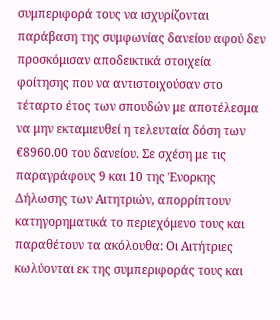συμπεριφορά τους να ισχυρίζονται παράβαση της συμφωνίας δανείου αφού δεν προσκόμισαν αποδεικτικά στοιχεία φοίτησης που να αντιστοιχούσαν στο τέταρτο έτος των σπουδών με αποτέλεσμα να μην εκταμιευθεί η τελευταία δόση των €8960.00 του δανείου. Σε σχέση με τις παραγράφους 9 και 10 της Ένορκης Δήλωσης των Αιτητριών, απορρίπτουν κατηγορηματικά το περιεχόμενο τους και παραθέτουν τα ακόλουθα: Οι Αιτήτριες κωλύονται εκ της συμπεριφοράς τους και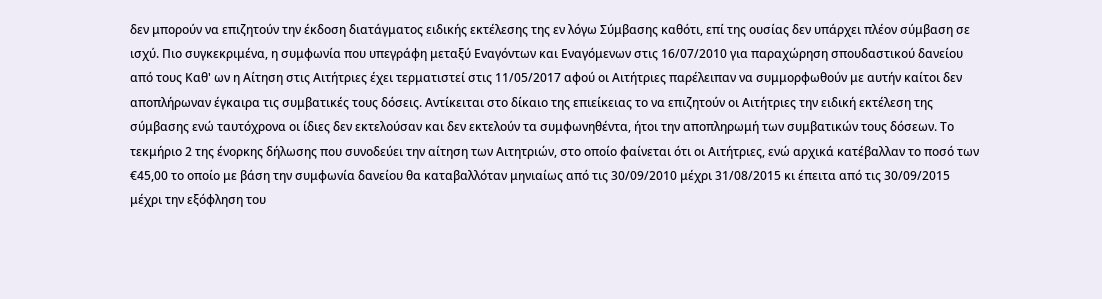δεν μπορούν να επιζητούν την έκδοση διατάγματος ειδικής εκτέλεσης της εν λόγω Σύμβασης καθότι, επί της ουσίας δεν υπάρχει πλέον σύμβαση σε ισχύ. Πιο συγκεκριμένα, η συμφωνία που υπεγράφη μεταξύ Εναγόντων και Εναγόμενων στις 16/07/2010 για παραχώρηση σπουδαστικού δανείου από τους Καθ' ων η Αίτηση στις Αιτήτριες έχει τερματιστεί στις 11/05/2017 αφού οι Αιτήτριες παρέλειπαν να συμμορφωθούν με αυτήν καίτοι δεν αποπλήρωναν έγκαιρα τις συμβατικές τους δόσεις. Αντίκειται στο δίκαιο της επιείκειας το να επιζητούν οι Αιτήτριες την ειδική εκτέλεση της σύμβασης ενώ ταυτόχρονα οι ίδιες δεν εκτελούσαν και δεν εκτελούν τα συμφωνηθέντα, ήτοι την αποπληρωμή των συμβατικών τους δόσεων. Το τεκμήριο 2 της ένορκης δήλωσης που συνοδεύει την αίτηση των Αιτητριών, στο οποίο φαίνεται ότι οι Αιτήτριες, ενώ αρχικά κατέβαλλαν το ποσό των €45,00 το οποίο με βάση την συμφωνία δανείου θα καταβαλλόταν μηνιαίως από τις 30/09/2010 μέχρι 31/08/2015 κι έπειτα από τις 30/09/2015 μέχρι την εξόφληση του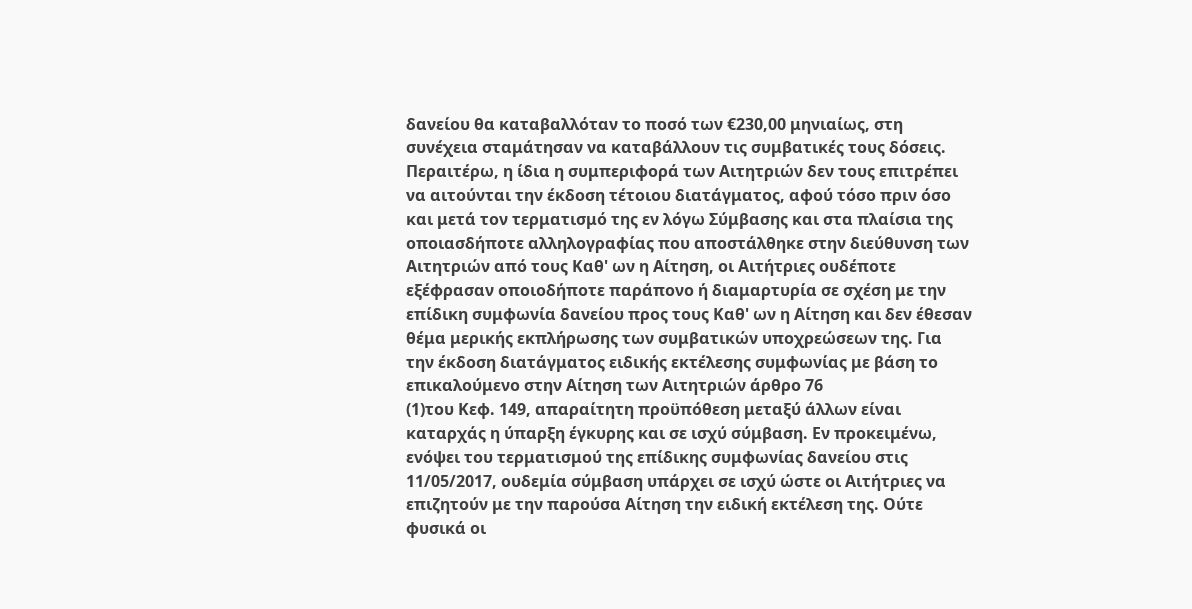δανείου θα καταβαλλόταν το ποσό των €230,00 μηνιαίως, στη συνέχεια σταμάτησαν να καταβάλλουν τις συμβατικές τους δόσεις. Περαιτέρω, η ίδια η συμπεριφορά των Αιτητριών δεν τους επιτρέπει να αιτούνται την έκδοση τέτοιου διατάγματος, αφού τόσο πριν όσο και μετά τον τερματισμό της εν λόγω Σύμβασης και στα πλαίσια της οποιασδήποτε αλληλογραφίας που αποστάλθηκε στην διεύθυνση των Αιτητριών από τους Καθ' ων η Αίτηση, οι Αιτήτριες ουδέποτε εξέφρασαν οποιοδήποτε παράπονο ή διαμαρτυρία σε σχέση με την επίδικη συμφωνία δανείου προς τους Καθ' ων η Αίτηση και δεν έθεσαν θέμα μερικής εκπλήρωσης των συμβατικών υποχρεώσεων της. Για την έκδοση διατάγματος ειδικής εκτέλεσης συμφωνίας με βάση το επικαλούμενο στην Αίτηση των Αιτητριών άρθρο 76
(1)του Κεφ. 149, απαραίτητη προϋπόθεση μεταξύ άλλων είναι καταρχάς η ύπαρξη έγκυρης και σε ισχύ σύμβαση. Εν προκειμένω, ενόψει του τερματισμού της επίδικης συμφωνίας δανείου στις 11/05/2017, ουδεμία σύμβαση υπάρχει σε ισχύ ώστε οι Αιτήτριες να επιζητούν με την παρούσα Αίτηση την ειδική εκτέλεση της. Ούτε φυσικά οι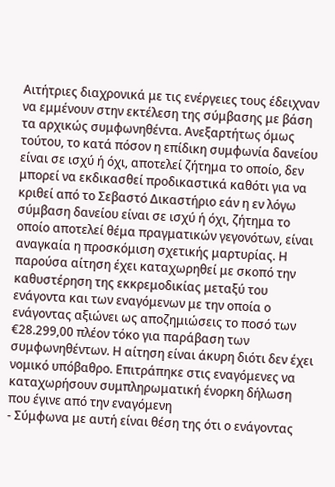Αιτήτριες διαχρονικά με τις ενέργειες τους έδειχναν να εμμένουν στην εκτέλεση της σύμβασης με βάση τα αρχικώς συμφωνηθέντα. Ανεξαρτήτως όμως τούτου, το κατά πόσον η επίδικη συμφωνία δανείου είναι σε ισχύ ή όχι, αποτελεί ζήτημα το οποίο, δεν μπορεί να εκδικασθεί προδικαστικά καθότι για να κριθεί από το Σεβαστό Δικαστήριο εάν η εν λόγω σύμβαση δανείου είναι σε ισχύ ή όχι, ζήτημα το οποίο αποτελεί θέμα πραγματικών γεγονότων, είναι αναγκαία η προσκόμιση σχετικής μαρτυρίας. Η παρούσα αίτηση έχει καταχωρηθεί με σκοπό την καθυστέρηση της εκκρεμοδικίας μεταξύ του ενάγοντα και των εναγόμενων με την οποία ο ενάγοντας αξιώνει ως αποζημιώσεις το ποσό των €28.299,00 πλέον τόκο για παράβαση των συμφωνηθέντων. Η αίτηση είναι άκυρη διότι δεν έχει νομικό υπόβαθρο. Επιτράπηκε στις εναγόμενες να καταχωρήσουν συμπληρωματική ένορκη δήλωση που έγινε από την εναγόμενη
- Σύμφωνα με αυτή είναι θέση της ότι ο ενάγοντας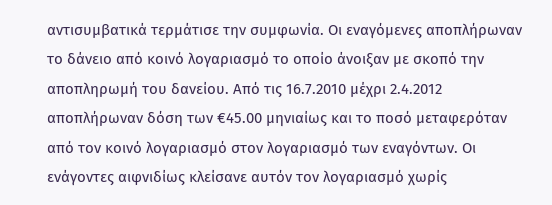αντισυμβατικά τερμάτισε την συμφωνία. Οι εναγόμενες αποπλήρωναν το δάνειο από κοινό λογαριασμό το οποίο άνοιξαν με σκοπό την αποπληρωμή του δανείου. Από τις 16.7.2010 μέχρι 2.4.2012 αποπλήρωναν δόση των €45.00 μηνιαίως και το ποσό μεταφερόταν από τον κοινό λογαριασμό στον λογαριασμό των εναγόντων. Οι ενάγοντες αιφνιδίως κλείσανε αυτόν τον λογαριασμό χωρίς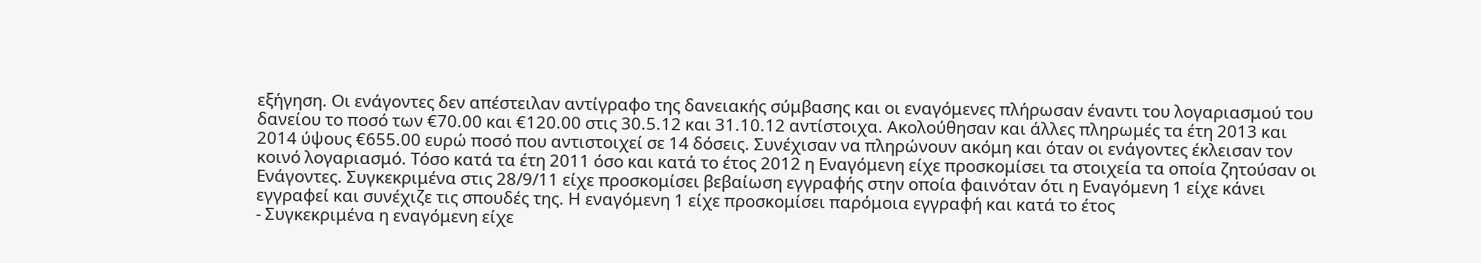εξήγηση. Οι ενάγοντες δεν απέστειλαν αντίγραφο της δανειακής σύμβασης και οι εναγόμενες πλήρωσαν έναντι του λογαριασμού του δανείου το ποσό των €70.00 και €120.00 στις 30.5.12 και 31.10.12 αντίστοιχα. Ακολούθησαν και άλλες πληρωμές τα έτη 2013 και 2014 ύψους €655.00 ευρώ ποσό που αντιστοιχεί σε 14 δόσεις. Συνέχισαν να πληρώνουν ακόμη και όταν οι ενάγοντες έκλεισαν τον κοινό λογαριασμό. Τόσο κατά τα έτη 2011 όσο και κατά το έτος 2012 η Εναγόμενη είχε προσκομίσει τα στοιχεία τα οποία ζητούσαν οι Ενάγοντες. Συγκεκριμένα στις 28/9/11 είχε προσκομίσει βεβαίωση εγγραφής στην οποία φαινόταν ότι η Εναγόμενη 1 είχε κάνει εγγραφεί και συνέχιζε τις σπουδές της. Η εναγόμενη 1 είχε προσκομίσει παρόμοια εγγραφή και κατά το έτος
- Συγκεκριμένα η εναγόμενη είχε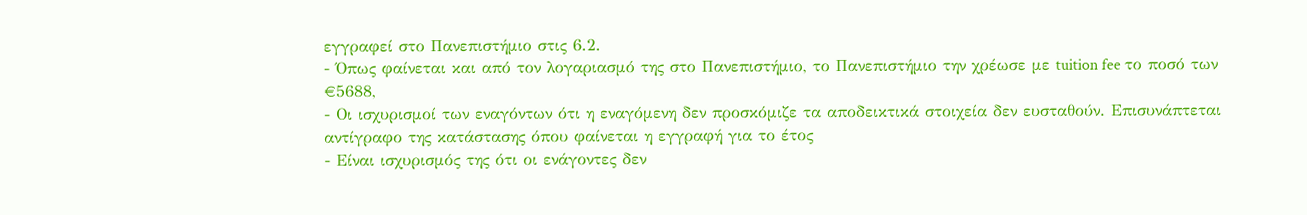εγγραφεί στο Πανεπιστήμιο στις 6.2.
- Όπως φαίνεται και από τον λογαριασμό της στο Πανεπιστήμιο, το Πανεπιστήμιο την χρέωσε με tuition fee το ποσό των €5688,
- Οι ισχυρισμοί των εναγόντων ότι η εναγόμενη δεν προσκόμιζε τα αποδεικτικά στοιχεία δεν ευσταθούν. Επισυνάπτεται αντίγραφο της κατάστασης όπου φαίνεται η εγγραφή για το έτος
- Είναι ισχυρισμός της ότι οι ενάγοντες δεν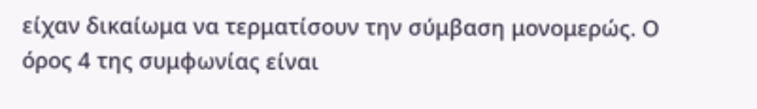είχαν δικαίωμα να τερματίσουν την σύμβαση μονομερώς. Ο όρος 4 της συμφωνίας είναι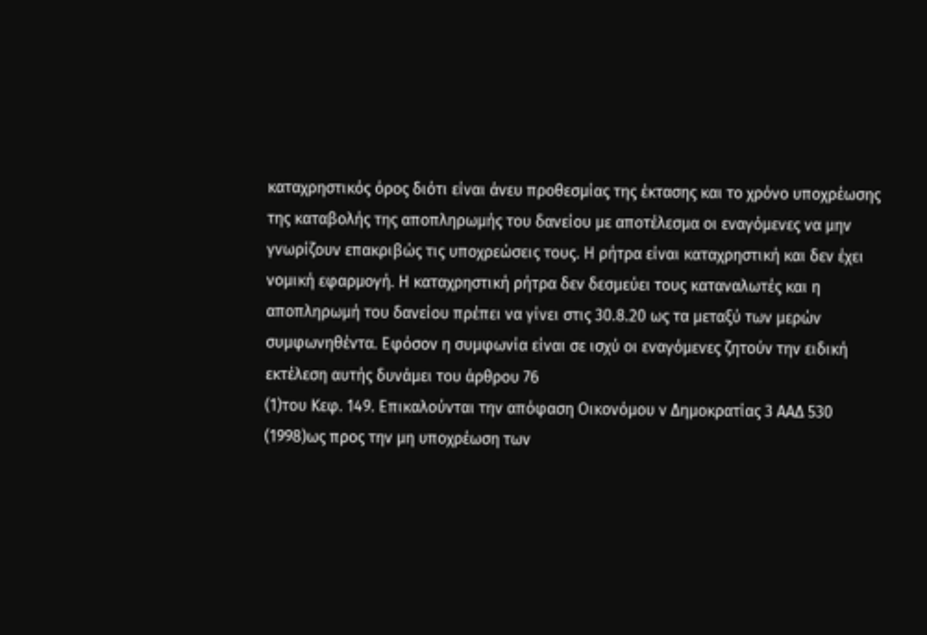καταχρηστικός όρος διότι είναι άνευ προθεσμίας της έκτασης και το χρόνο υποχρέωσης της καταβολής της αποπληρωμής του δανείου με αποτέλεσμα οι εναγόμενες να μην γνωρίζουν επακριβώς τις υποχρεώσεις τους. Η ρήτρα είναι καταχρηστική και δεν έχει νομική εφαρμογή. Η καταχρηστική ρήτρα δεν δεσμεύει τους καταναλωτές και η αποπληρωμή του δανείου πρέπει να γίνει στις 30.8.20 ως τα μεταξύ των μερών συμφωνηθέντα. Εφόσον η συμφωνία είναι σε ισχύ οι εναγόμενες ζητούν την ειδική εκτέλεση αυτής δυνάμει του άρθρου 76
(1)του Κεφ. 149. Επικαλούνται την απόφαση Οικονόμου ν Δημοκρατίας 3 ΑΑΔ 530
(1998)ως προς την μη υποχρέωση των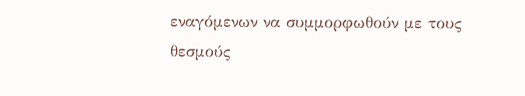εναγόμενων να συμμορφωθούν με τους θεσμούς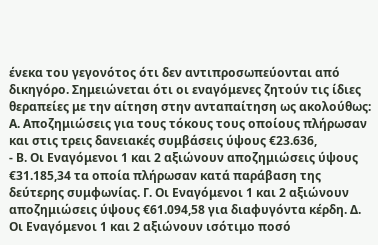ένεκα του γεγονότος ότι δεν αντιπροσωπεύονται από δικηγόρο. Σημειώνεται ότι οι εναγόμενες ζητούν τις ίδιες θεραπείες με την αίτηση στην ανταπαίτηση ως ακολούθως: Α. Αποζημιώσεις για τους τόκους τους οποίους πλήρωσαν και στις τρεις δανειακές συμβάσεις ύψους €23.636,
- Β. Οι Εναγόμενοι 1 και 2 αξιώνουν αποζημιώσεις ύψους €31.185,34 τα οποία πλήρωσαν κατά παράβαση της δεύτερης συμφωνίας. Γ. Οι Εναγόμενοι 1 και 2 αξιώνουν αποζημιώσεις ύψους €61.094,58 για διαφυγόντα κέρδη. Δ. Οι Εναγόμενοι 1 και 2 αξιώνουν ισότιμο ποσό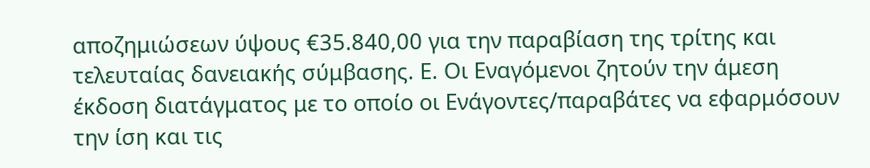αποζημιώσεων ύψους €35.840,00 για την παραβίαση της τρίτης και τελευταίας δανειακής σύμβασης. Ε. Οι Εναγόμενοι ζητούν την άμεση έκδοση διατάγματος με το οποίο οι Ενάγοντες/παραβάτες να εφαρμόσουν την ίση και τις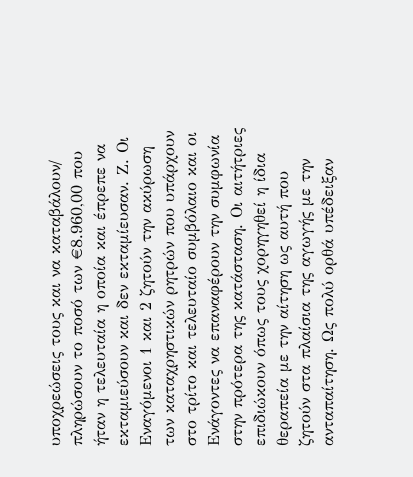υποχρεώσεις τους και να καταβάλουν/ πληρώσουν το ποσό των €8.960,00 που ήταν η τελευταία η οποία και έπρεπε να εκταμιεύσουν και δεν εκταμίευσαν. Ζ. Οι Εναγόμενοι 1 και 2 ζητούν την ακύρωση των καταχρηστικών ρητρών που υπάρχουν στο τρίτο και τελευταίο συμβόλαιο και οι Ενάγοντες να επαναφέρουν την συμφωνία στην πρότερα της κατάσταση. Οι αιτήτριες επιδιώκουν όπως τους χορηγηθεί η ίδια θεραπεία με την αίτηση ως αυτή που ζητούν στα πλαίσια της αγωγής με την ανταπαίτηση. Ως πολύ ορθά υπέδειξαν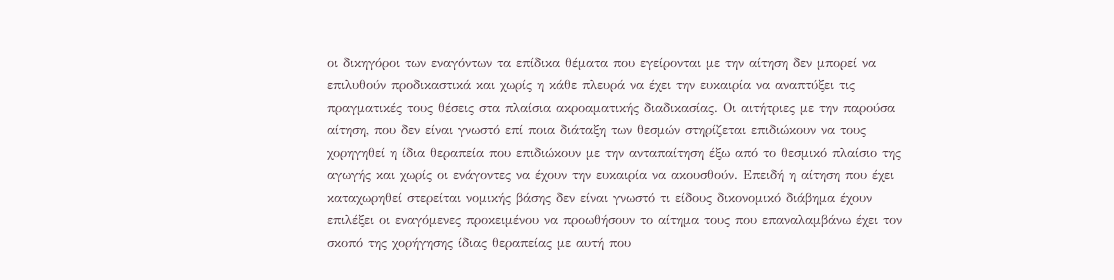οι δικηγόροι των εναγόντων τα επίδικα θέματα που εγείρονται με την αίτηση δεν μπορεί να επιλυθούν προδικαστικά και χωρίς η κάθε πλευρά να έχει την ευκαιρία να αναπτύξει τις πραγματικές τους θέσεις στα πλαίσια ακροαματικής διαδικασίας. Οι αιτήτριες με την παρούσα αίτηση, που δεν είναι γνωστό επί ποια διάταξη των θεσμών στηρίζεται επιδιώκουν να τους χορηγηθεί η ίδια θεραπεία που επιδιώκουν με την ανταπαίτηση έξω από το θεσμικό πλαίσιο της αγωγής και χωρίς οι ενάγοντες να έχουν την ευκαιρία να ακουσθούν. Επειδή η αίτηση που έχει καταχωρηθεί στερείται νομικής βάσης δεν είναι γνωστό τι είδους δικονομικό διάβημα έχουν επιλέξει οι εναγόμενες προκειμένου να προωθήσουν το αίτημα τους που επαναλαμβάνω έχει τον σκοπό της χορήγησης ίδιας θεραπείας με αυτή που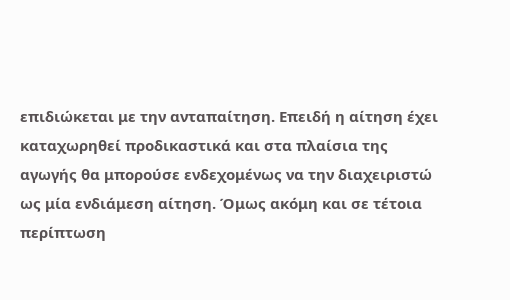επιδιώκεται με την ανταπαίτηση. Επειδή η αίτηση έχει καταχωρηθεί προδικαστικά και στα πλαίσια της αγωγής θα μπορούσε ενδεχομένως να την διαχειριστώ ως μία ενδιάμεση αίτηση. Όμως ακόμη και σε τέτοια περίπτωση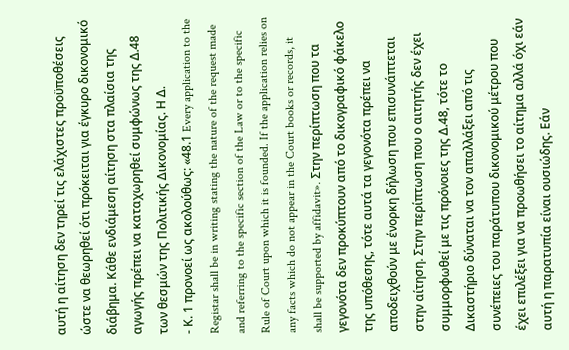αυτή η αίτηση δεν τηρεί τις ελάχιστες προϋποθέσεις ώστε να θεωρηθεί ότι πρόκειται για έγκυρο δικονομικό διάβημα. Κάθε ενδιάμεση αίτηση στα πλαίσια της αγωγής πρέπει να καταχωρηθεί συμφώνως της Δ.48 των θεσμών της Πολιτικής Δικονομίας. Η Δ.
- Κ. 1 προνοεί ως ακολούθως: «48.1 Every application to the Registar shall be in writing stating the nature of the request made and referring to the specific section of the Law or to the specific Rule of Court upon which it is founded. If the application relies on any facts which do not appear in the Court books or records, it shall be supported by affidavit». Στην περίπτωση που τα γεγονότα δεν προκύπτουν από το δικογραφικό φάκελο της υπόθεσης, τότε αυτά τα γεγονότα πρέπει να αποδειχθούν με ένορκη δήλωση που επισυνάπτεται στην αίτηση. Στην περίπτωση που ο αιτητής δεν έχει συμμορφωθεί με τις πρόνοιες της Δ.48, τότε το Δικαστήριο δύναται να τον απαλλάξει από τις συνέπειες του παράτυπου δικονομικού μέτρου που έχει επιλέξει για να προωθήσει το αίτημα αλλά όχι εάν αυτή η παρατυπία είναι ουσιώδης. Εάν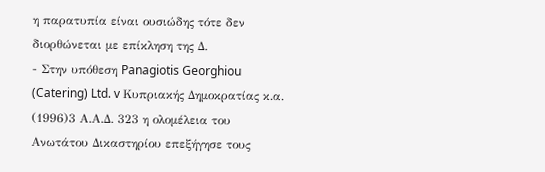η παρατυπία είναι ουσιώδης τότε δεν διορθώνεται με επίκληση της Δ.
- Στην υπόθεση Panagiotis Georghiou (Catering) Ltd. v Κυπριακής Δημοκρατίας κ.α.
(1996)3 Α.Α.Δ. 323 η ολομέλεια του Ανωτάτου Δικαστηρίου επεξήγησε τους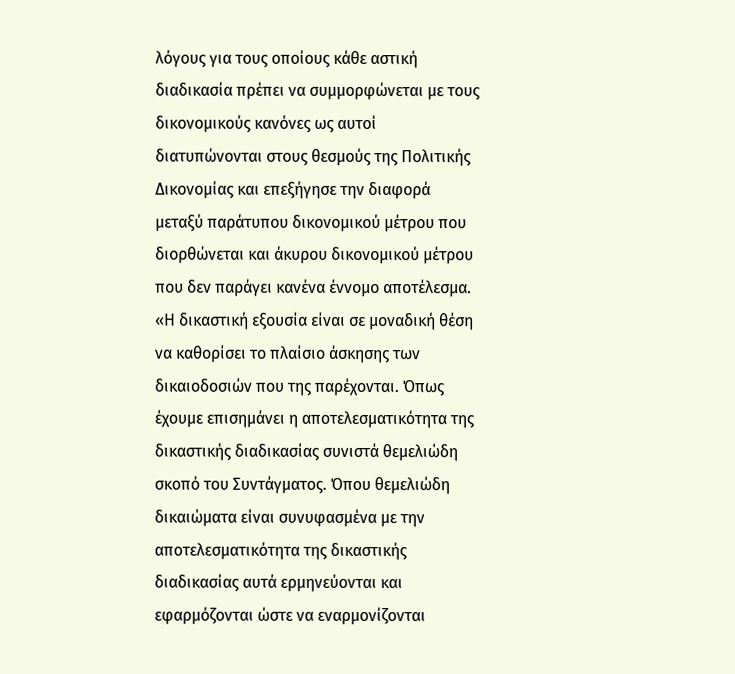λόγους για τους οποίους κάθε αστική διαδικασία πρέπει να συμμορφώνεται με τους δικονομικούς κανόνες ως αυτοί διατυπώνονται στους θεσμούς της Πολιτικής Δικονομίας και επεξήγησε την διαφορά μεταξύ παράτυπου δικονομικού μέτρου που διορθώνεται και άκυρου δικονομικού μέτρου που δεν παράγει κανένα έννομο αποτέλεσμα. «Η δικαστική εξουσία είναι σε μοναδική θέση να καθορίσει το πλαίσιο άσκησης των δικαιοδοσιών που της παρέχονται. Όπως έχουμε επισημάνει η αποτελεσματικότητα της δικαστικής διαδικασίας συνιστά θεμελιώδη σκοπό του Συντάγματος. Όπου θεμελιώδη δικαιώματα είναι συνυφασμένα με την αποτελεσματικότητα της δικαστικής διαδικασίας αυτά ερμηνεύονται και εφαρμόζονται ώστε να εναρμονίζονται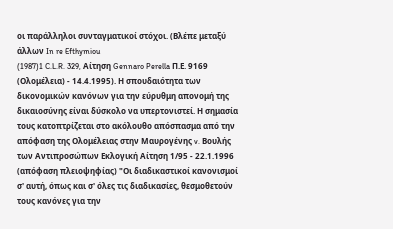οι παράλληλοι συνταγματικοί στόχοι. (Βλέπε μεταξύ άλλων In re Efthymiou
(1987)1 C.L.R. 329, Αίτηση Gennaro Perella Π.Ε. 9169 (Ολομέλεια) - 14.4.1995). Η σπουδαιότητα των δικονομικών κανόνων για την εύρυθμη απονομή της δικαιοσύνης είναι δύσκολο να υπερτονιστεί. Η σημασία τους κατοπτρίζεται στο ακόλουθο απόσπασμα από την απόφαση της Ολομέλειας στην Μαυρογένης v. Βουλής των Αντιπροσώπων Εκλογική Αίτηση 1/95 - 22.1.1996 (απόφαση πλειοψηφίας) "Οι διαδικαστικοί κανονισμοί σ' αυτή, όπως και σ' όλες τις διαδικασίες, θεσμοθετούν τους κανόνες για την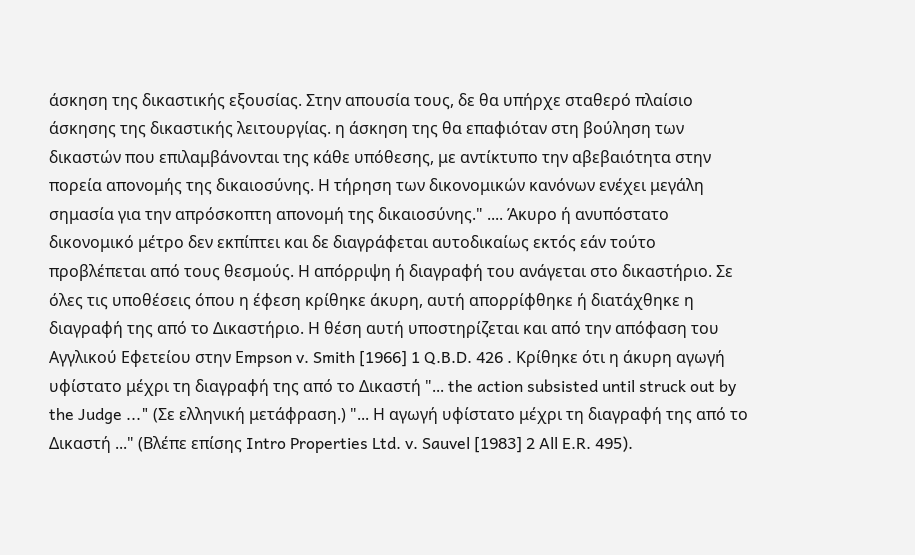άσκηση της δικαστικής εξουσίας. Στην απουσία τους, δε θα υπήρχε σταθερό πλαίσιο άσκησης της δικαστικής λειτουργίας. η άσκηση της θα επαφιόταν στη βούληση των δικαστών που επιλαμβάνονται της κάθε υπόθεσης, με αντίκτυπο την αβεβαιότητα στην πορεία απονομής της δικαιοσύνης. Η τήρηση των δικονομικών κανόνων ενέχει μεγάλη σημασία για την απρόσκοπτη απονομή της δικαιοσύνης." .... Άκυρο ή ανυπόστατο δικονομικό μέτρο δεν εκπίπτει και δε διαγράφεται αυτοδικαίως εκτός εάν τούτο προβλέπεται από τους θεσμούς. Η απόρριψη ή διαγραφή του ανάγεται στο δικαστήριο. Σε όλες τις υποθέσεις όπου η έφεση κρίθηκε άκυρη, αυτή απορρίφθηκε ή διατάχθηκε η διαγραφή της από το Δικαστήριο. Η θέση αυτή υποστηρίζεται και από την απόφαση του Αγγλικού Εφετείου στην Εmpson v. Smith [1966] 1 Q.B.D. 426 . Κρίθηκε ότι η άκυρη αγωγή υφίστατο μέχρι τη διαγραφή της από το Δικαστή "... the action subsisted until struck out by the Judge ..." (Σε ελληνική μετάφραση.) "... Η αγωγή υφίστατο μέχρι τη διαγραφή της από το Δικαστή ..." (Βλέπε επίσης Intro Properties Ltd. v. Sauvel [1983] 2 All E.R. 495).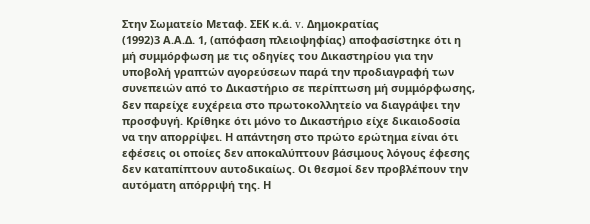Στην Σωματείο Μεταφ. ΣΕΚ κ.ά. v. Δημοκρατίας
(1992)3 Α.Α.Δ. 1, (απόφαση πλειοψηφίας) αποφασίστηκε ότι η μή συμμόρφωση με τις οδηγίες του Δικαστηρίου για την υποβολή γραπτών αγορεύσεων παρά την προδιαγραφή των συνεπειών από το Δικαστήριο σε περίπτωση μή συμμόρφωσης, δεν παρείχε ευχέρεια στο πρωτοκολλητείο να διαγράψει την προσφυγή. Κρίθηκε ότι μόνο το Δικαστήριο είχε δικαιοδοσία να την απορρίψει. Η απάντηση στο πρώτο ερώτημα είναι ότι εφέσεις οι οποίες δεν αποκαλύπτουν βάσιμους λόγους έφεσης δεν καταπίπτουν αυτοδικαίως. Οι θεσμοί δεν προβλέπουν την αυτόματη απόρριψή της. Η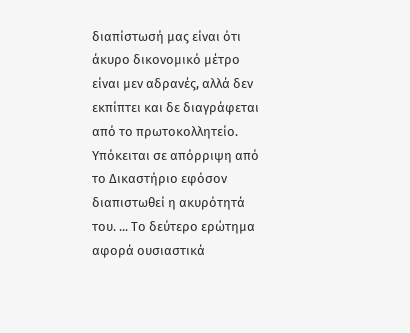διαπίστωσή μας είναι ότι άκυρο δικονομικό μέτρο είναι μεν αδρανές, αλλά δεν εκπίπτει και δε διαγράφεται από το πρωτοκολλητείο. Υπόκειται σε απόρριψη από το Δικαστήριο εφόσον διαπιστωθεί η ακυρότητά του. ... Το δεύτερο ερώτημα αφορά ουσιαστικά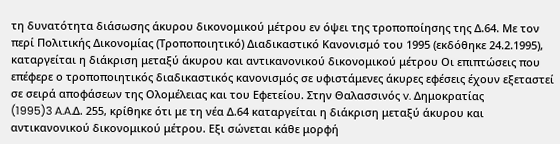τη δυνατότητα διάσωσης άκυρου δικονομικού μέτρου εν όψει της τροποποίησης της Δ.64. Με τον περί Πολιτικής Δικονομίας (Τροποποιητικό) Διαδικαστικό Κανονισμό του 1995 (εκδόθηκε 24.2.1995), καταργείται η διάκριση μεταξύ άκυρου και αντικανονικού δικονομικού μέτρου Οι επιπτώσεις που επέφερε ο τροποποιητικός διαδικαστικός κανονισμός σε υφιστάμενες άκυρες εφέσεις έχουν εξεταστεί σε σειρά αποφάσεων της Ολομέλειας και του Εφετείου. Στην Θαλασσινός v. Δημοκρατίας
(1995)3 A.A.Δ. 255, κρίθηκε ότι με τη νέα Δ.64 καταργείται η διάκριση μεταξύ άκυρου και αντικανονικού δικονομικού μέτρου. Εξι σώνεται κάθε μορφή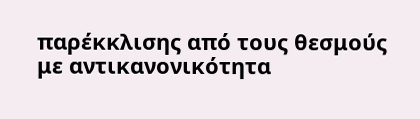παρέκκλισης από τους θεσμούς με αντικανονικότητα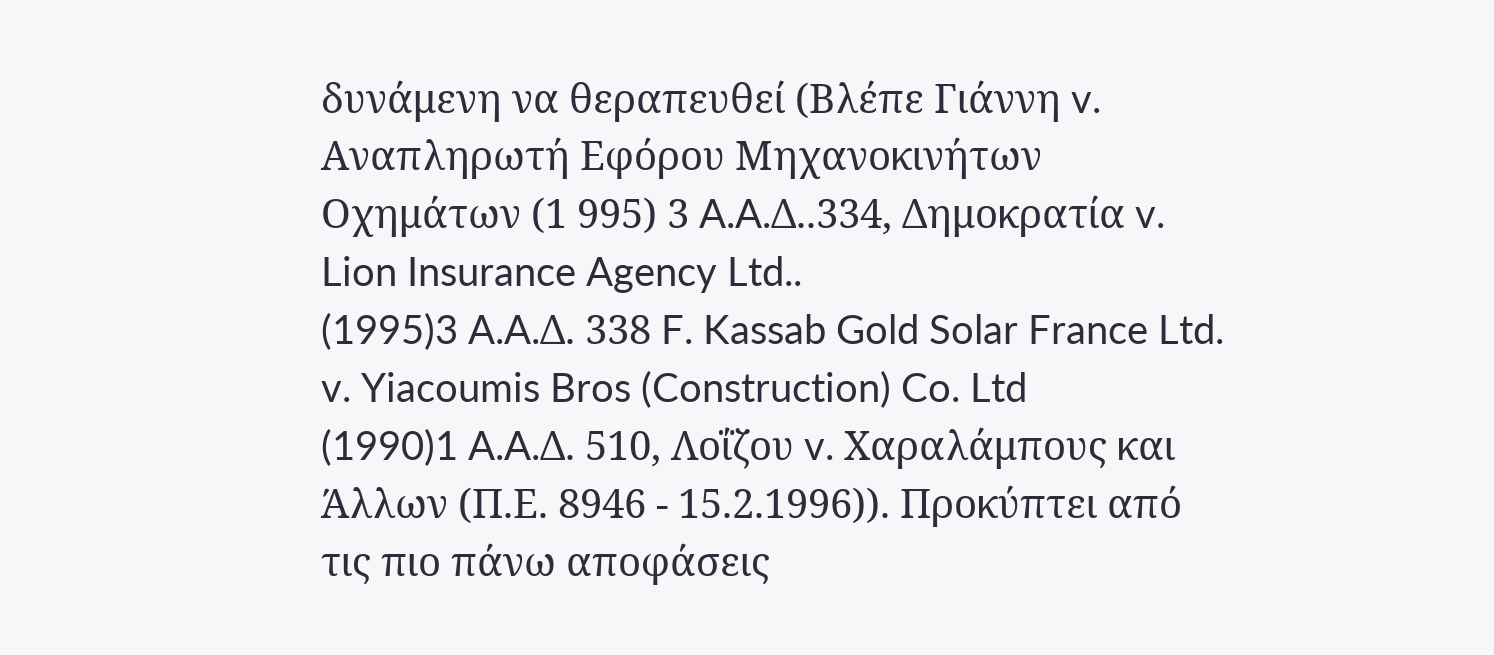δυνάμενη να θεραπευθεί (Βλέπε Γιάννη v. Αναπληρωτή Εφόρου Μηχανοκινήτων Οχημάτων (1 995) 3 A.A.Δ..334, Δημοκρατία v. Lion Insurance Agency Ltd..
(1995)3 A.A.Δ. 338 F. Kassab Gold Solar France Ltd. v. Yiacoumis Bros (Construction) Co. Ltd
(1990)1 A.A.Δ. 510, Λοΐζου v. Χαραλάμπους και Άλλων (Π.Ε. 8946 - 15.2.1996)). Προκύπτει από τις πιο πάνω αποφάσεις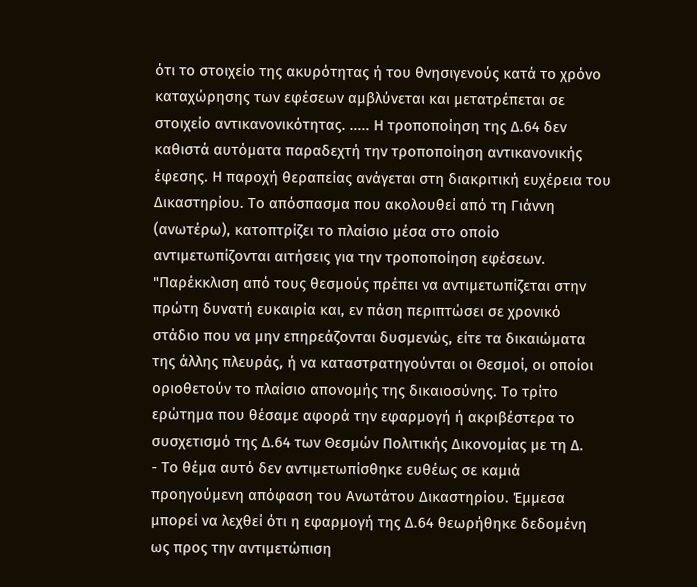ότι το στοιχείο της ακυρότητας ή του θνησιγενούς κατά το χρόνο καταχώρησης των εφέσεων αμβλύνεται και μετατρέπεται σε στοιχείο αντικανονικότητας. ..... Η τροποποίηση της Δ.64 δεν καθιστά αυτόματα παραδεχτή την τροποποίηση αντικανονικής έφεσης. Η παροχή θεραπείας ανάγεται στη διακριτική ευχέρεια του Δικαστηρίου. Το απόσπασμα που ακολουθεί από τη Γιάννη (ανωτέρω), κατοπτρίζει το πλαίσιο μέσα στο οποίο αντιμετωπίζονται αιτήσεις για την τροποποίηση εφέσεων. "Παρέκκλιση από τους θεσμούς πρέπει να αντιμετωπίζεται στην πρώτη δυνατή ευκαιρία και, εν πάση περιπτώσει σε χρονικό στάδιο που να μην επηρεάζονται δυσμενώς, είτε τα δικαιώματα της άλλης πλευράς, ή να καταστρατηγούνται οι Θεσμοί, οι οποίοι οριοθετούν το πλαίσιο απονομής της δικαιοσύνης. Το τρίτο ερώτημα που θέσαμε αφορά την εφαρμογή ή ακριβέστερα το συσχετισμό της Δ.64 των Θεσμών Πολιτικής Δικονομίας με τη Δ.
- Το θέμα αυτό δεν αντιμετωπίσθηκε ευθέως σε καμιά προηγούμενη απόφαση του Ανωτάτου Δικαστηρίου. Έμμεσα μπορεί να λεχθεί ότι η εφαρμογή της Δ.64 θεωρήθηκε δεδομένη ως προς την αντιμετώπιση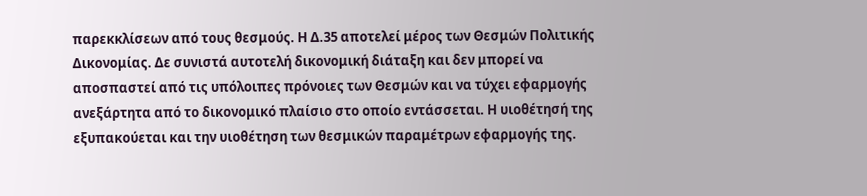παρεκκλίσεων από τους θεσμούς. Η Δ.35 αποτελεί μέρος των Θεσμών Πολιτικής Δικονομίας. Δε συνιστά αυτοτελή δικονομική διάταξη και δεν μπορεί να αποσπαστεί από τις υπόλοιπες πρόνοιες των Θεσμών και να τύχει εφαρμογής ανεξάρτητα από το δικονομικό πλαίσιο στο οποίο εντάσσεται. Η υιοθέτησή της εξυπακούεται και την υιοθέτηση των θεσμικών παραμέτρων εφαρμογής της.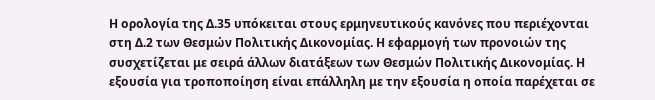Η ορολογία της Δ.35 υπόκειται στους ερμηνευτικούς κανόνες που περιέχονται στη Δ.2 των Θεσμών Πολιτικής Δικονομίας. Η εφαρμογή των προνοιών της συσχετίζεται με σειρά άλλων διατάξεων των Θεσμών Πολιτικής Δικονομίας. Η εξουσία για τροποποίηση είναι επάλληλη με την εξουσία η οποία παρέχεται σε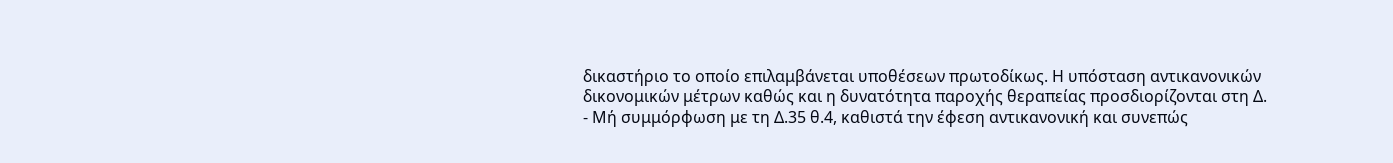δικαστήριο το οποίο επιλαμβάνεται υποθέσεων πρωτοδίκως. Η υπόσταση αντικανονικών δικονομικών μέτρων καθώς και η δυνατότητα παροχής θεραπείας προσδιορίζονται στη Δ.
- Μή συμμόρφωση με τη Δ.35 θ.4, καθιστά την έφεση αντικανονική και συνεπώς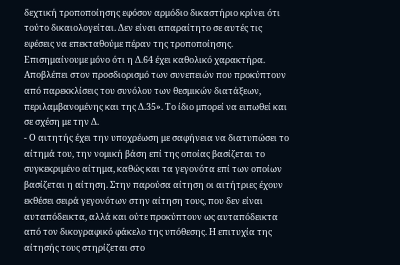δεχτική τροποποίησης εφόσον αρμόδιο δικαστήριο κρίνει ότι τούτο δικαιολογείται. Δεν είναι απαραίτητο σε αυτές τις εφέσεις να επεκταθούμε πέραν της τροποποίησης. Επισημαίνουμε μόνο ότι η Δ.64 έχει καθολικό χαρακτήρα. Αποβλέπει στον προσδιορισμό των συνεπειών που προκύπτουν από παρεκκλίσεις του συνόλου των θεσμικών διατάξεων, περιλαμβανομένης και της Δ.35». Το ίδιο μπορεί να ειπωθεί και σε σχέση με την Δ.
- Ο αιτητής έχει την υποχρέωση με σαφήνεια να διατυπώσει το αίτημά του, την νομική βάση επί της οποίας βασίζεται το συγκεκριμένο αίτημα, καθώς και τα γεγονότα επί των οποίων βασίζεται η αίτηση. Στην παρούσα αίτηση οι αιτήτριες έχουν εκθέσει σειρά γεγονότων στην αίτηση τους, που δεν είναι αυταπόδεικτα, αλλά και ούτε προκύπτουν ως αυταπόδεικτα από τον δικογραφικό φάκελο της υπόθεσης. Η επιτυχία της αίτησής τους στηρίζεται στο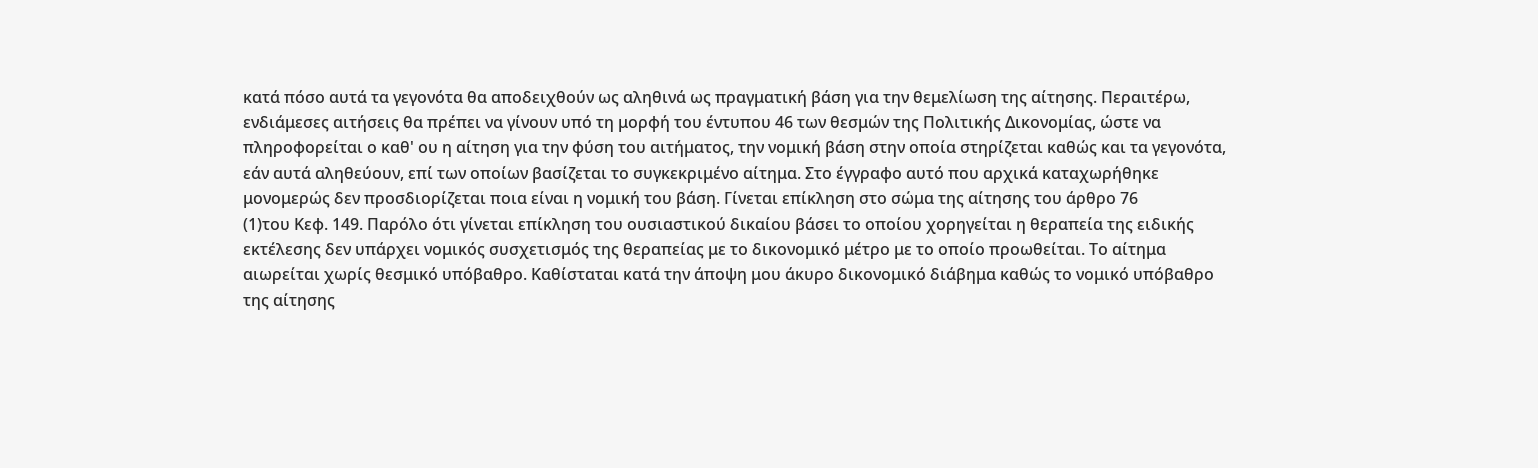κατά πόσο αυτά τα γεγονότα θα αποδειχθούν ως αληθινά ως πραγματική βάση για την θεμελίωση της αίτησης. Περαιτέρω, ενδιάμεσες αιτήσεις θα πρέπει να γίνουν υπό τη μορφή του έντυπου 46 των θεσμών της Πολιτικής Δικονομίας, ώστε να πληροφορείται ο καθ' ου η αίτηση για την φύση του αιτήματος, την νομική βάση στην οποία στηρίζεται καθώς και τα γεγονότα, εάν αυτά αληθεύουν, επί των οποίων βασίζεται το συγκεκριμένο αίτημα. Στο έγγραφο αυτό που αρχικά καταχωρήθηκε μονομερώς δεν προσδιορίζεται ποια είναι η νομική του βάση. Γίνεται επίκληση στο σώμα της αίτησης του άρθρο 76
(1)του Κεφ. 149. Παρόλο ότι γίνεται επίκληση του ουσιαστικού δικαίου βάσει το οποίου χορηγείται η θεραπεία της ειδικής εκτέλεσης δεν υπάρχει νομικός συσχετισμός της θεραπείας με το δικονομικό μέτρο με το οποίο προωθείται. Το αίτημα αιωρείται χωρίς θεσμικό υπόβαθρο. Καθίσταται κατά την άποψη μου άκυρο δικονομικό διάβημα καθώς το νομικό υπόβαθρο της αίτησης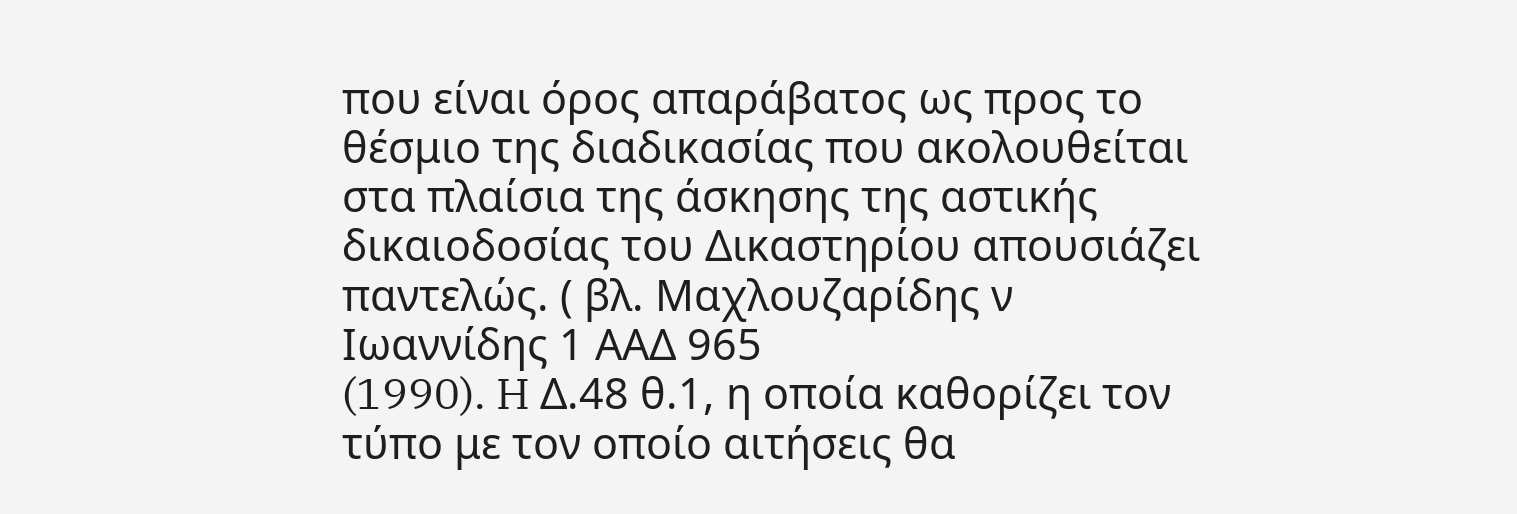που είναι όρος απαράβατος ως προς το θέσμιο της διαδικασίας που ακολουθείται στα πλαίσια της άσκησης της αστικής δικαιοδοσίας του Δικαστηρίου απουσιάζει παντελώς. ( βλ. Μαχλουζαρίδης ν Ιωαννίδης 1 ΑΑΔ 965
(1990). H Δ.48 θ.1, η οποία καθορίζει τον τύπο με τον οποίο αιτήσεις θα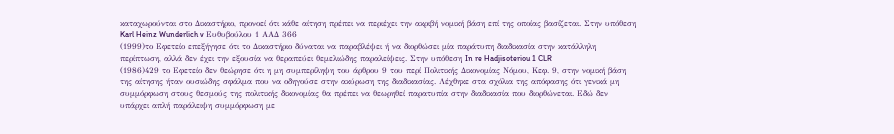καταχωρούνται στο Δικαστήριο, προνοεί ότι κάθε αίτηση πρέπει να περιέχει την ακριβή νομική βάση επί της οποίας βασίζεται. Στην υπόθεση Karl Heinz Wunderlich v Ευθυβούλου 1 ΑΑΔ 366
(1999)το Εφετείο επεξήγησε ότι το Δικαστήριο δύναται να παραβλέψει ή να διορθώσει μία παράτυπη διαδικασία στην κατάλληλη περίπτωση, αλλά δεν έχει την εξουσία να θεραπεύει θεμελιώδης παραλείψεις. Στην υπόθεση In re Hadjisoteriou 1 CLR
(1986)429 το Εφετείο δεν θεώρησε ότι η μη συμπερίληψη του άρθρου 9 του περί Πολιτικής Δικονομίας Νόμου, Κεφ. 9, στην νομική βάση της αίτησης ήταν ουσιώδης σφάλμα που να οδηγούσε στην ακύρωση της διαδικασίας. Λέχθηκε στα σχόλια της απόφασης ότι γενικά μη συμμόρφωση στους θεσμούς της πολιτικής δικονομίας θα πρέπει να θεωρηθεί παρατυπία στην διαδικασία που διορθώνεται. Εδώ δεν υπάρχει απλή παράλειψη συμμόρφωση με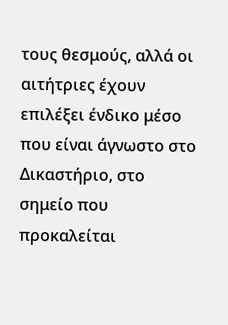τους θεσμούς, αλλά οι αιτήτριες έχουν επιλέξει ένδικο μέσο που είναι άγνωστο στο Δικαστήριο, στο σημείο που προκαλείται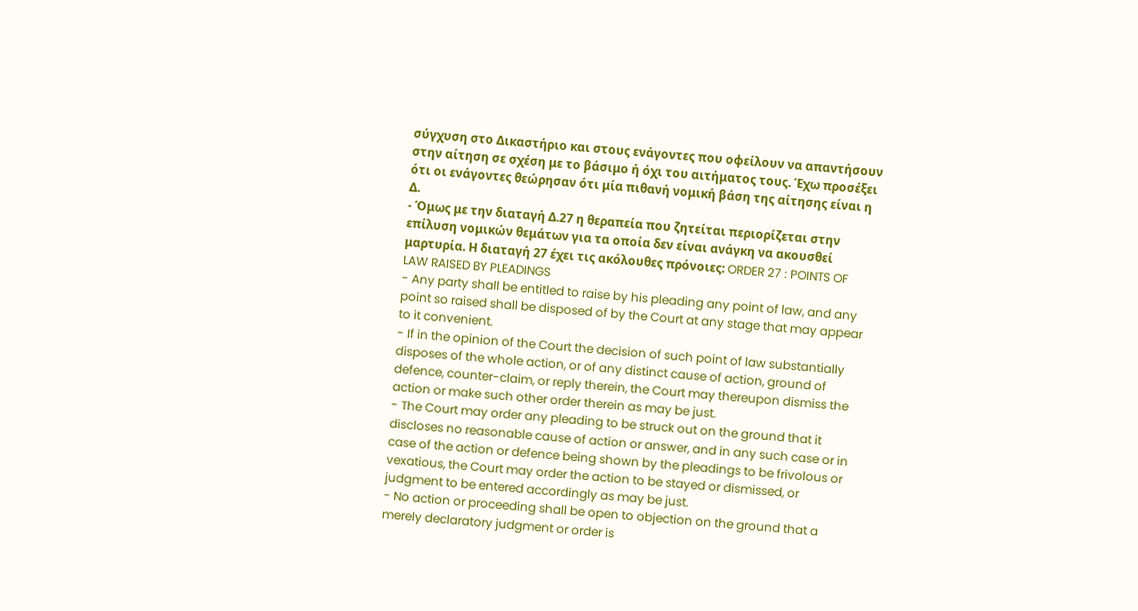σύγχυση στο Δικαστήριο και στους ενάγοντες που οφείλουν να απαντήσουν στην αίτηση σε σχέση με το βάσιμο ή όχι του αιτήματος τους. Έχω προσέξει ότι οι ενάγοντες θεώρησαν ότι μία πιθανή νομική βάση της αίτησης είναι η Δ.
- Όμως με την διαταγή Δ.27 η θεραπεία που ζητείται περιορίζεται στην επίλυση νομικών θεμάτων για τα οποία δεν είναι ανάγκη να ακουσθεί μαρτυρία. Η διαταγή 27 έχει τις ακόλουθες πρόνοιες: ORDER 27 : POINTS OF LAW RAISED BY PLEADINGS
- Any party shall be entitled to raise by his pleading any point of law, and any point so raised shall be disposed of by the Court at any stage that may appear to it convenient.
- If in the opinion of the Court the decision of such point of law substantially disposes of the whole action, or of any distinct cause of action, ground of defence, counter-claim, or reply therein, the Court may thereupon dismiss the action or make such other order therein as may be just.
- The Court may order any pleading to be struck out on the ground that it discloses no reasonable cause of action or answer, and in any such case or in case of the action or defence being shown by the pleadings to be frivolous or vexatious, the Court may order the action to be stayed or dismissed, or judgment to be entered accordingly as may be just.
- No action or proceeding shall be open to objection on the ground that a merely declaratory judgment or order is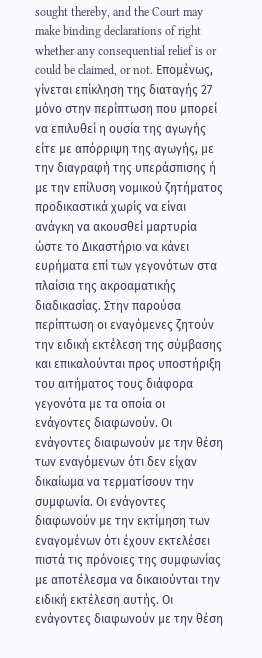sought thereby, and the Court may make binding declarations of right whether any consequential relief is or could be claimed, or not. Επομένως, γίνεται επίκληση της διαταγής 27 μόνο στην περίπτωση που μπορεί να επιλυθεί η ουσία της αγωγής είτε με απόρριψη της αγωγής, με την διαγραφή της υπεράσπισης ή με την επίλυση νομικού ζητήματος προδικαστικά χωρίς να είναι ανάγκη να ακουσθεί μαρτυρία ώστε το Δικαστήριο να κάνει ευρήματα επί των γεγονότων στα πλαίσια της ακροαματικής διαδικασίας. Στην παρούσα περίπτωση οι εναγόμενες ζητούν την ειδική εκτέλεση της σύμβασης και επικαλούνται προς υποστήριξη του αιτήματος τους διάφορα γεγονότα με τα οποία οι ενάγοντες διαφωνούν. Οι ενάγοντες διαφωνούν με την θέση των εναγόμενων ότι δεν είχαν δικαίωμα να τερματίσουν την συμφωνία. Οι ενάγοντες διαφωνούν με την εκτίμηση των εναγομένων ότι έχουν εκτελέσει πιστά τις πρόνοιες της συμφωνίας με αποτέλεσμα να δικαιούνται την ειδική εκτέλεση αυτής. Οι ενάγοντες διαφωνούν με την θέση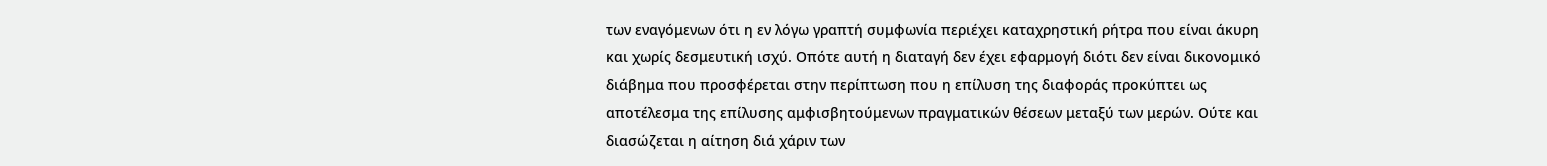των εναγόμενων ότι η εν λόγω γραπτή συμφωνία περιέχει καταχρηστική ρήτρα που είναι άκυρη και χωρίς δεσμευτική ισχύ. Οπότε αυτή η διαταγή δεν έχει εφαρμογή διότι δεν είναι δικονομικό διάβημα που προσφέρεται στην περίπτωση που η επίλυση της διαφοράς προκύπτει ως αποτέλεσμα της επίλυσης αμφισβητούμενων πραγματικών θέσεων μεταξύ των μερών. Ούτε και διασώζεται η αίτηση διά χάριν των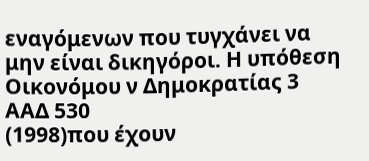εναγόμενων που τυγχάνει να μην είναι δικηγόροι. Η υπόθεση Οικονόμου ν Δημοκρατίας 3 ΑΑΔ 530
(1998)που έχουν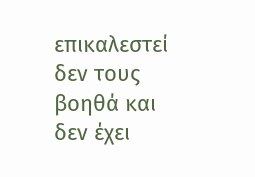επικαλεστεί δεν τους βοηθά και δεν έχει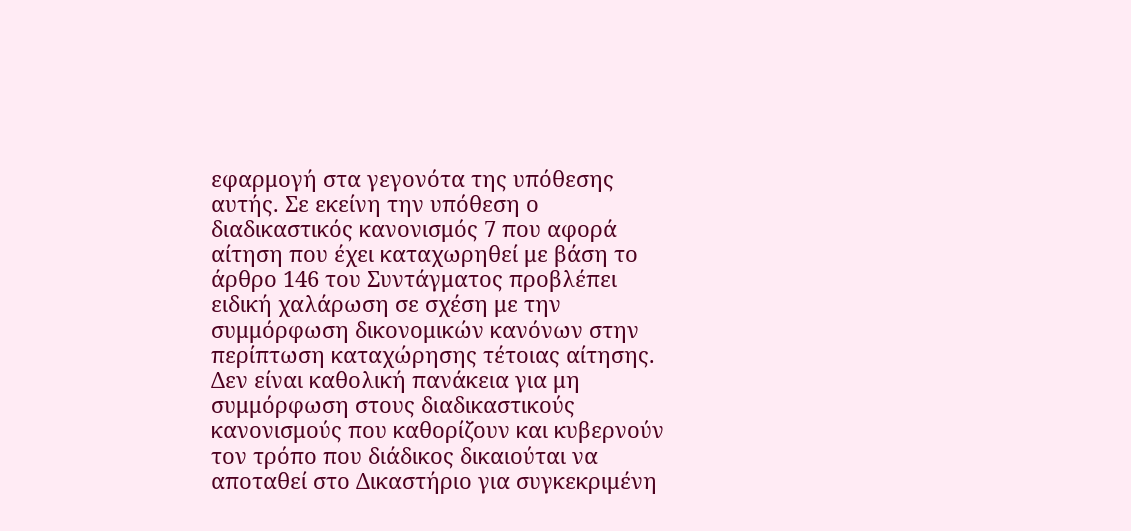εφαρμογή στα γεγονότα της υπόθεσης αυτής. Σε εκείνη την υπόθεση ο διαδικαστικός κανονισμός 7 που αφορά αίτηση που έχει καταχωρηθεί με βάση το άρθρο 146 του Συντάγματος προβλέπει ειδική χαλάρωση σε σχέση με την συμμόρφωση δικονομικών κανόνων στην περίπτωση καταχώρησης τέτοιας αίτησης. Δεν είναι καθολική πανάκεια για μη συμμόρφωση στους διαδικαστικούς κανονισμούς που καθορίζουν και κυβερνούν τον τρόπο που διάδικος δικαιούται να αποταθεί στο Δικαστήριο για συγκεκριμένη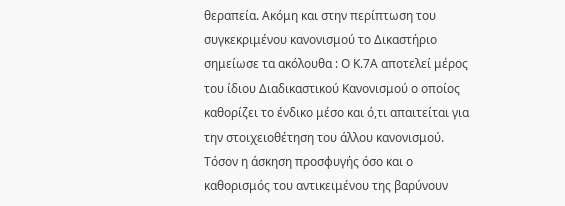θεραπεία. Ακόμη και στην περίπτωση του συγκεκριμένου κανονισμού το Δικαστήριο σημείωσε τα ακόλουθα : Ο Κ.7Α αποτελεί μέρος του ίδιου Διαδικαστικού Κανονισμού ο οποίος καθορίζει το ένδικο μέσο και ό,τι απαιτείται για την στοιχειοθέτηση του άλλου κανονισμού. Τόσον η άσκηση προσφυγής όσο και ο καθορισμός του αντικειμένου της βαρύνουν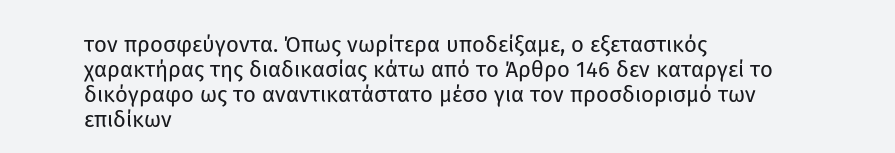τον προσφεύγοντα. Όπως νωρίτερα υποδείξαμε, ο εξεταστικός χαρακτήρας της διαδικασίας κάτω από το Άρθρο 146 δεν καταργεί το δικόγραφο ως το αναντικατάστατο μέσο για τον προσδιορισμό των επιδίκων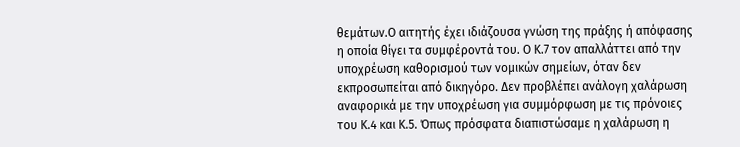θεμάτων.Ο αιτητής έχει ιδιάζουσα γνώση της πράξης ή απόφασης η οποία θίγει τα συμφέροντά του. Ο Κ.7 τον απαλλάττει από την υποχρέωση καθορισμού των νομικών σημείων, όταν δεν εκπροσωπείται από δικηγόρο. Δεν προβλέπει ανάλογη χαλάρωση αναφορικά με την υποχρέωση για συμμόρφωση με τις πρόνοιες του Κ.4 και Κ.5. Όπως πρόσφατα διαπιστώσαμε η χαλάρωση η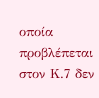οποία προβλέπεται στον Κ.7 δεν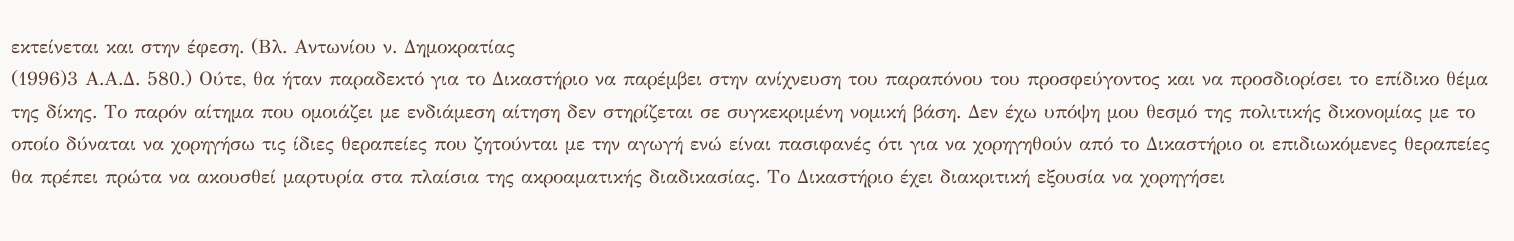εκτείνεται και στην έφεση. (Βλ. Αντωνίου ν. Δημοκρατίας
(1996)3 Α.Α.Δ. 580.) Ούτε, θα ήταν παραδεκτό για το Δικαστήριο να παρέμβει στην ανίχνευση του παραπόνου του προσφεύγοντος και να προσδιορίσει το επίδικο θέμα της δίκης. Το παρόν αίτημα που ομοιάζει με ενδιάμεση αίτηση δεν στηρίζεται σε συγκεκριμένη νομική βάση. Δεν έχω υπόψη μου θεσμό της πολιτικής δικονομίας με το οποίο δύναται να χορηγήσω τις ίδιες θεραπείες που ζητούνται με την αγωγή ενώ είναι πασιφανές ότι για να χορηγηθούν από το Δικαστήριο οι επιδιωκόμενες θεραπείες θα πρέπει πρώτα να ακουσθεί μαρτυρία στα πλαίσια της ακροαματικής διαδικασίας. Το Δικαστήριο έχει διακριτική εξουσία να χορηγήσει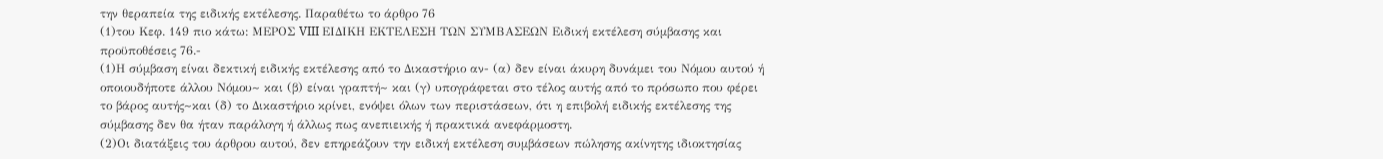την θεραπεία της ειδικής εκτέλεσης. Παραθέτω το άρθρο 76
(1)του Κεφ. 149 πιο κάτω: ΜΕΡΟΣ VIII ΕΙΔΙΚΗ ΕΚΤΕΛΕΣΗ ΤΩΝ ΣΥΜΒΑΣΕΩΝ Ειδική εκτέλεση σύμβασης και προϋποθέσεις 76.-
(1)Η σύμβαση είναι δεκτική ειδικής εκτέλεσης από το Δικαστήριο αν- (α) δεν είναι άκυρη δυνάμει του Νόμου αυτού ή οποιουδήποτε άλλου Νόμου~ και (β) είναι γραπτή~ και (γ) υπογράφεται στο τέλος αυτής από το πρόσωπο που φέρει το βάρος αυτής~και (δ) το Δικαστήριο κρίνει, ενόψει όλων των περιστάσεων, ότι η επιβολή ειδικής εκτέλεσης της σύμβασης δεν θα ήταν παράλογη ή άλλως πως ανεπιεικής ή πρακτικά ανεφάρμοστη.
(2)Οι διατάξεις του άρθρου αυτού, δεν επηρεάζουν την ειδική εκτέλεση συμβάσεων πώλησης ακίνητης ιδιοκτησίας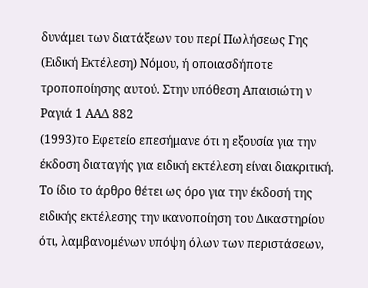δυνάμει των διατάξεων του περί Πωλήσεως Γης (Ειδική Εκτέλεση) Νόμου, ή οποιασδήποτε τροποποίησης αυτού. Στην υπόθεση Απαισιώτη ν Ραγιά 1 ΑΑΔ 882
(1993)το Εφετείο επεσήμανε ότι η εξουσία για την έκδοση διαταγής για ειδική εκτέλεση είναι διακριτική. Το ίδιο το άρθρο θέτει ως όρο για την έκδοσή της ειδικής εκτέλεσης την ικανοποίηση του Δικαστηρίου ότι, λαμβανομένων υπόψη όλων των περιστάσεων,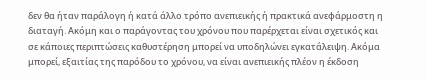δεν θα ήταν παράλογη ή κατά άλλο τρόπο ανεπιεικής ή πρακτικά ανεφάρμοστη η διαταγή. Ακόμη και ο παράγοντας του χρόνου που παρέρχεται είναι σχετικός και σε κάποιες περιπτώσεις καθυστέρηση μπορεί να υποδηλώνει εγκατάλειψη. Ακόμα μπορεί, εξαιτίας της παρόδου το χρόνου, να είναι ανεπιεικής πλέον η έκδοση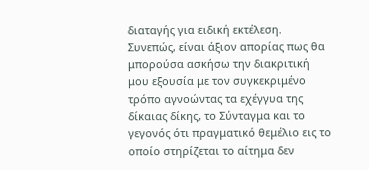διαταγής για ειδική εκτέλεση. Συνεπώς, είναι άξιον απορίας πως θα μπορούσα ασκήσω την διακριτική μου εξουσία με τον συγκεκριμένο τρόπο αγνοώντας τα εχέγγυα της δίκαιας δίκης, το Σύνταγμα και το γεγονός ότι πραγματικό θεμέλιο εις το οποίο στηρίζεται το αίτημα δεν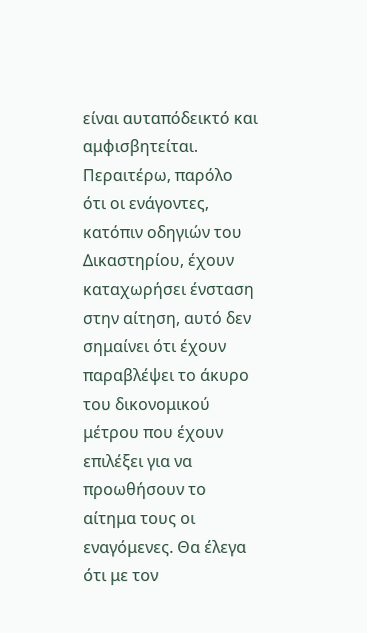είναι αυταπόδεικτό και αμφισβητείται. Περαιτέρω, παρόλο ότι οι ενάγοντες, κατόπιν οδηγιών του Δικαστηρίου, έχουν καταχωρήσει ένσταση στην αίτηση, αυτό δεν σημαίνει ότι έχουν παραβλέψει το άκυρο του δικονομικού μέτρου που έχουν επιλέξει για να προωθήσουν το αίτημα τους οι εναγόμενες. Θα έλεγα ότι με τον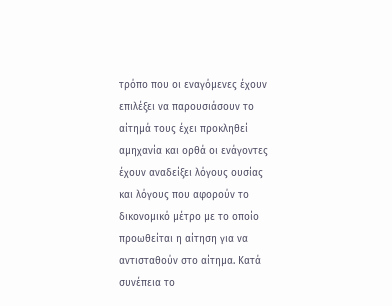τρόπο που οι εναγόμενες έχουν επιλέξει να παρουσιάσουν το αίτημά τους έχει προκληθεί αμηχανία και ορθά οι ενάγοντες έχουν αναδείξει λόγους ουσίας και λόγους που αφορούν το δικονομικό μέτρο με το οποίο προωθείται η αίτηση για να αντισταθούν στο αίτημα. Κατά συνέπεια το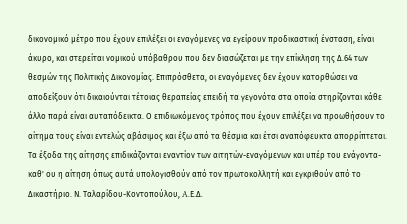δικονομικό μέτρο που έχουν επιλέξει οι εναγόμενες να εγείρουν προδικαστική ένσταση, είναι άκυρο, και στερείται νομικού υπόβαθρου που δεν διασώζεται με την επίκληση της Δ.64 των θεσμών της Πολιτικής Δικονομίας. Επιπρόσθετα, οι εναγόμενες δεν έχουν κατορθώσει να αποδείξουν ότι δικαιούνται τέτοιας θεραπείας επειδή τα γεγονότα στα οποία στηρίζονται κάθε άλλο παρά είναι αυταπόδεικτα. Ο επιδιωκόμενος τρόπος που έχουν επιλέξει να προωθήσουν το αίτημα τους είναι εντελώς αβάσιμος και έξω από τα θέσμια και έτσι αναπόφευκτα απορρίπτεται. Τα έξοδα της αίτησης επιδικάζονται εναντίον των αιτητών-εναγόμενων και υπέρ του ενάγοντα-καθ' ου η αίτηση όπως αυτά υπολογισθούν από τον πρωτοκολλητή και εγκριθούν από το Δικαστήριο. Ν. Ταλαρίδου-Κοντοπούλου, A.Ε.Δ.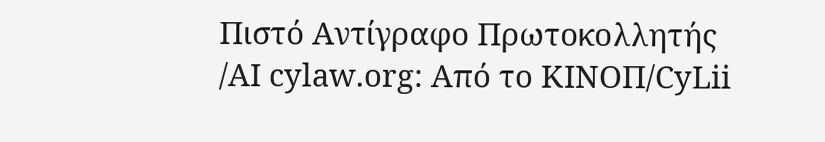Πιστό Αντίγραφο Πρωτοκολλητής /ΑΙ cylaw.org: Από το ΚΙΝOΠ/CyLii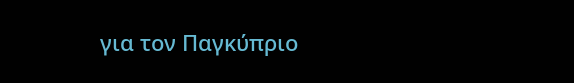για τον Παγκύπριο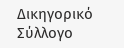Δικηγορικό Σύλλογο